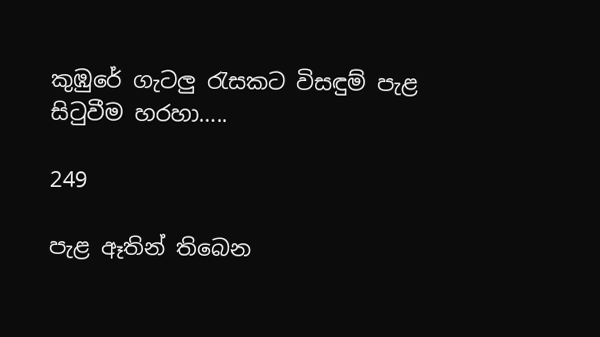කුඹුරේ ගැටලු රැසකට විසඳුම් පැළ සිටුවීම හරහා…..

249

පැළ ඈතින් තිබෙන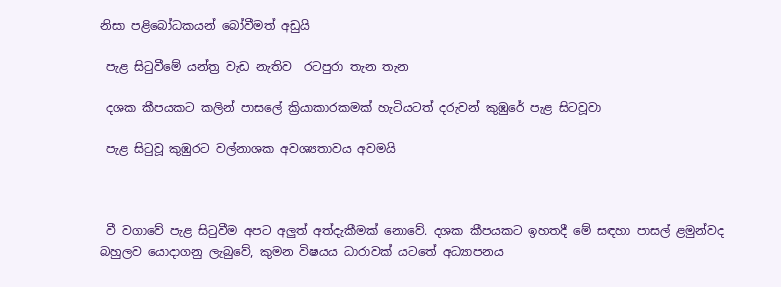නිසා පළිබෝධකයන් බෝවීමත් අඩුයි

 පැළ සිටුවීමේ යන්ත්‍ර වැඩ නැතිව  රටපුරා තැන තැන

 දශක කීපයකට කලින් පාසලේ ක්‍රියාකාරකමක් හැටියටත් දරුවන් කුඹුරේ පැළ සිටවූවා

 පැළ සිටුවූ කුඹුරට වල්නාශක අවශ්‍යතාවය අවමයි



 වී වගාවේ පැළ සිටුවීම අපට අලුත් අත්දැකීමක් නොවේ. දශක කීපයකට ඉහතදී මේ සඳහා පාසල් ළමුන්වද බහුලව යොදාගනු ලැබුවේ, කුමන විෂයය ධාරාවක් යටතේ අධ්‍යාපනය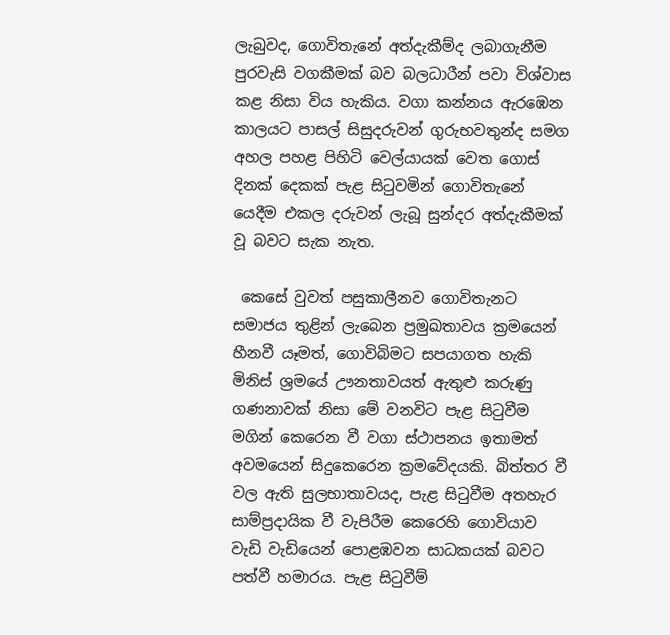ලැබුවද, ගොවිතැනේ අත්දැකීම්ද ලබාගැනීම පුරවැසි වගකීමක් බව බලධාරීන් පවා විශ්වාස කළ නිසා විය හැකිය. වගා කන්නය ඇරඹෙන කාලයට පාසල් සිසුදරුවන් ගුරුභවතුන්ද සමග අහල පහළ පිහිටි වෙල්යායක් වෙත ගොස් දිනක් දෙකක් පැළ සිටුවමින් ගොවිතැනේ යෙදීම එකල දරුවන් ලැබූ සුන්දර අත්දැකීමක් වූ බවට සැක නැත.

 කෙසේ වුවත් පසුකාලීනව ගොවිතැනට සමාජය තුළින් ලැබෙන ප්‍රමුඛතාවය ක්‍රමයෙන් හීනවී යෑමත්, ගොවිබිමට සපයාගත හැකි මිනිස් ශ්‍රමයේ ඌනතාවයත් ඇතුළු කරුණු ගණනාවක් නිසා මේ වනවිට පැළ සිටුවීම මගින් කෙරෙන වී වගා ස්ථාපනය ඉතාමත් අවමයෙන් සිදුකෙරෙන ක්‍රමවේදයකි. බිත්තර වී වල ඇති සුලභාතාවයද, පැළ සිටුවීම අතහැර සාම්ප්‍රදායික වී වැපිරීම කෙරෙහි ගොවියාව වැඩි වැඩියෙන් පොළඹවන සාධකයක් බවට පත්වී හමාරය. පැළ සිටුවීම්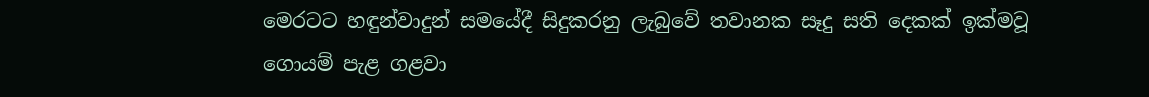මෙරටට හඳුන්වාදුන් සමයේදී සිදුකරනු ලැබුවේ තවානක සෑදු සති දෙකක් ඉක්මවූ ගොයම් පැළ ගළවා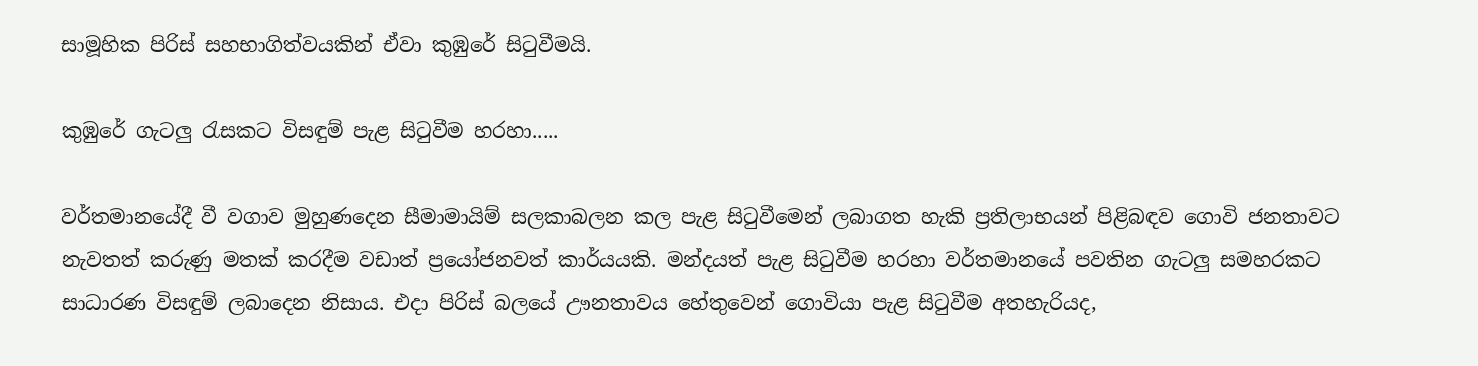සාමූහික පිරිස් සහභාගිත්වයකින් ඒවා කුඹුරේ සිටුවීමයි.

කුඹුරේ ගැටලු රැසකට විසඳුම් පැළ සිටුවීම හරහා.....

වර්තමානයේදී වී වගාව මුහුණදෙන සීමාමායිම් සලකාබලන කල පැළ සිටුවීමෙන් ලබාගත හැකි ප්‍රතිලාභයන් පිළිබඳව ගොවි ජනතාවට නැවතත් කරුණු මතක් කරදීම වඩාත් ප්‍රයෝජනවත් කාර්යයකි. මන්දයත් පැළ සිටුවීම හරහා වර්තමානයේ පවතින ගැටලු සමහරකට සාධාරණ විසඳුම් ලබාදෙන නිසාය. එදා පිරිස් බලයේ ඌනතාවය හේතුවෙන් ගොවියා පැළ සිටුවීම අතහැරියද,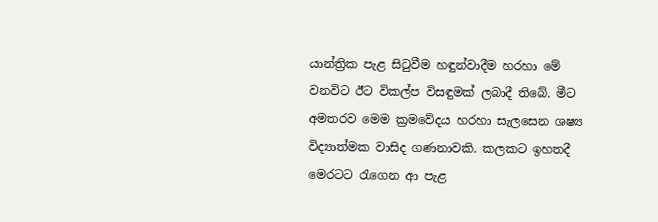යාන්ත්‍රික පැළ සිටුවීම හඳුන්වාදීම හරහා මේ වනවිට ඊට විකල්ප විසඳුමක් ලබාදී තිබේ. මීට අමතරව මෙම ක්‍රමවේදය හරහා සැලසෙන ශෂ්‍ය විද්‍යාත්මක වාසිද ගණනාවකි. කලකට ඉහතදී මෙරටට රැගෙන ආ පැළ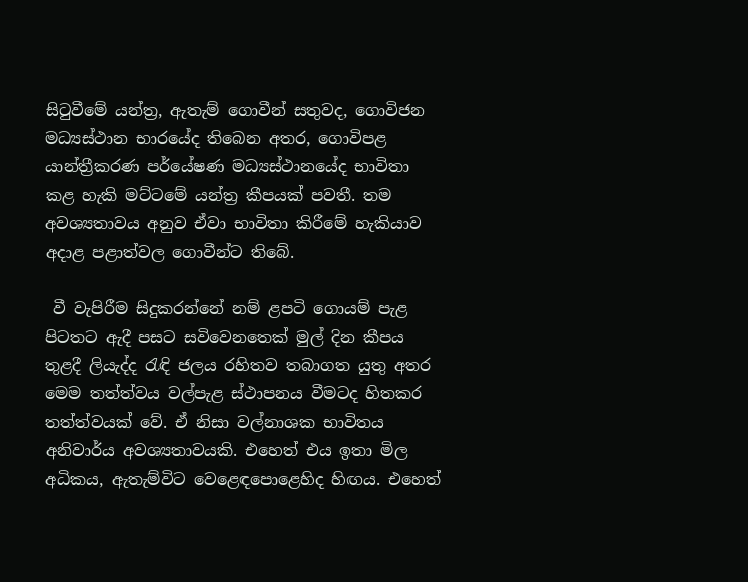සිටුවීමේ යන්ත්‍ර, ඇතැම් ගොවීන් සතුවද, ගොවිජන මධ්‍යස්ථාන භාරයේද තිබෙන අතර, ගොවිපළ යාන්ත්‍රීකරණ පර්යේෂණ මධ්‍යස්ථානයේද භාවිතා කළ හැකි මට්ටමේ යන්ත්‍ර කීපයක් පවතී. තම අවශ්‍යතාවය අනුව ඒවා භාවිතා කිරීමේ හැකියාව අදාළ පළාත්වල ගොවීන්ට තිබේ.

 වී වැපිරීම සිදුකරන්නේ නම් ළපටි ගොයම් පැළ පිටතට ඇදී පසට සවිවෙනතෙක් මුල් දින කීපය තුළදී ලියැද්ද රැඳි ජලය රහිතව තබාගත යුතු අතර මෙම තත්ත්වය වල්පැළ ස්ථාපනය වීමටද හිතකර තත්ත්වයක් වේ. ඒ නිසා වල්නාශක භාවිතය අනිවාර්ය අවශ්‍යතාවයකි. එහෙත් එය ඉතා මිල අධිකය, ඇතැම්විට වෙළෙඳපොළෙහිද හිඟය. එහෙත්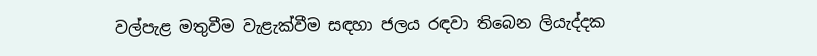වල්පැළ මතුවීම වැළැක්වීම සඳහා ජලය රඳවා තිබෙන ලියැද්දක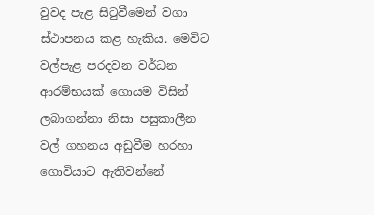වුවද පැළ සිටුවීමෙන් වගා ස්ථාපනය කළ හැකිය. මෙවිට වල්පැළ පරදවන වර්ධන ආරම්භයක් ගොයම විසින් ලබාගන්නා නිසා පසුකාලීන වල් ගහනය අඩුවීම හරහා ගොවියාට ඇතිවන්නේ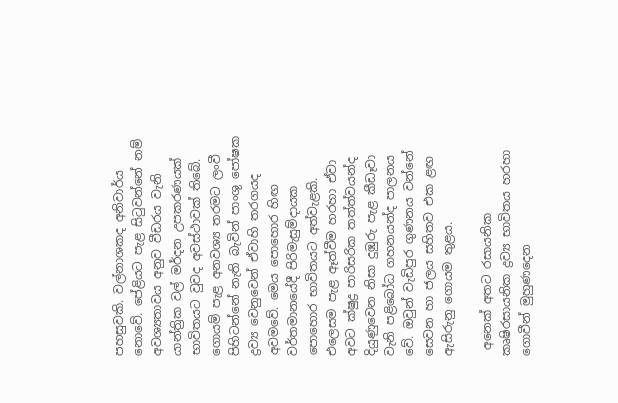පහසුවකි. වල්නාශකද අනිවාර්ය නොවේ. පේළියට පැළ සිටුවන්නේ නම් අවශ්‍යතාවය අනුව වීඩරය වැනි යාන්ත්‍රික වල් මර්දන උපකරණයක් භාවිතයට වුවද අවස්ථාවක් තිබේ. ගොයම් පැළ අනවශ්‍ය තරමට ලංවී පිහිටන්නේ නැති බැවින් පාංශු පෝෂක ද්‍රව්‍ය වෙනුවෙන් ඒවාහි තරගයද අවමවේ. මෙය පොහොර හිඟ වර්තමානයේදී පිරිමැසුම්දායක පොහොර භාවිතයට අත්වැළකි. එලෙසම පැළ ඈත්වීම හරහා ඒවා අවට ක්ෂුද්‍ර පාරිසරික තත්ත්වයන්ද දියුණුවෙන නිසා දුඹුරු පැළ කීඩෑවා වැනි පළිබෝධ ගහනයන්ද පාලනය වේ. ඔවුන් වැඩිපුර ගුණනය වන්නේ සෙවන හා ජලය සහිතව එක ළඟ ඇසිරුනු ගොයම තුළය.

 අනෙක් අතට රසායනික කෘෂිරසායනික ද්‍රව්‍ය භාවිතය හරහා ගොවීන් මුහුණදෙන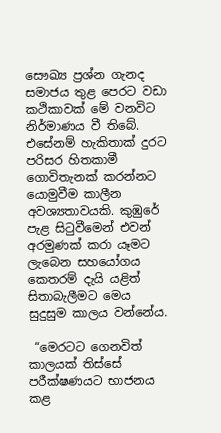සෞඛ්‍ය ප්‍රශ්න ගැනද සමාජය තුළ පෙරට වඩා කථිකාවක් මේ වනවිට නිර්මාණය වී තිබේ. එසේනම් හැකිතාක් දුරට පරිසර හිතකාමී ගොවිතැනක් කරන්නට යොමුවීම කාලීන අවශ්‍යතාවයකි. කුඹුරේ පැළ සිටුවීමෙන් එවන් අරමුණක් කරා යෑමට ලැබෙන සහයෝගය කෙතරම් දැයි යළිත් සිතාබැලීමට මෙය සුදුසුම කාලය වන්නේය.

 “මෙරටට ගෙනවිත් කාලයක් තිස්සේ පරීක්ෂණයට භාජනය කළ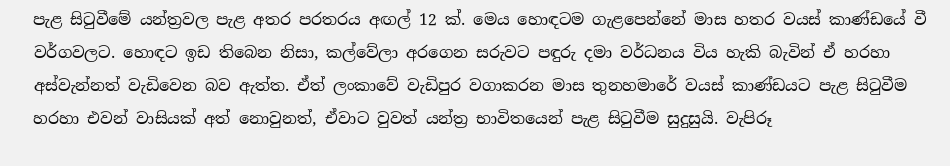පැළ සිටුවීමේ යන්ත්‍රවල පැළ අතර පරතරය අඟල් 12 ක්. මෙය හොඳටම ගැළපෙන්නේ මාස හතර වයස් කාණ්ඩයේ වී වර්ගවලට. හොඳට ඉඩ තිබෙන නිසා, කල්වේලා අරගෙන සරුවට පඳුරු දමා වර්ධනය විය හැකි බැවින් ඒ හරහා අස්වැන්නත් වැඩිවෙන බව ඇත්ත. ඒත් ලංකාවේ වැඩිපුර වගාකරන මාස තුනහමාරේ වයස් කාණ්ඩයට පැළ සිටුවීම හරහා එවන් වාසියක් අත් නොවුනත්, ඒවාට වුවත් යන්ත්‍ර භාවිතයෙන් පැළ සිටුවීම සුදුසුයි. වැපිරූ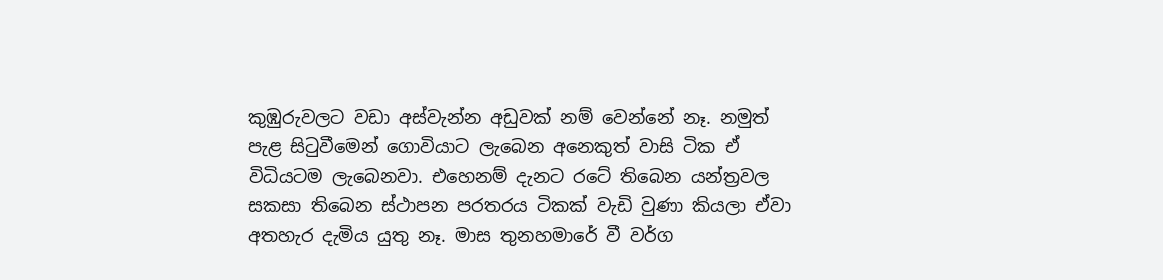කුඹුරුවලට වඩා අස්වැන්න අඩුවක් නම් වෙන්නේ නෑ. නමුත් පැළ සිටුවීමෙන් ගොවියාට ලැබෙන අනෙකුත් වාසි ටික ඒ විධියටම ලැබෙනවා. එහෙනම් දැනට රටේ තිබෙන යන්ත්‍රවල සකසා තිබෙන ස්ථාපන පරතරය ටිකක් වැඩි වුණා කියලා ඒවා අතහැර දැමිය යුතු නෑ. මාස තුනහමාරේ වී වර්ග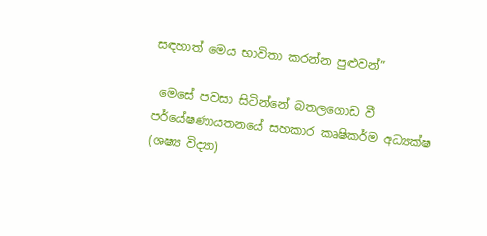සඳහාත් මෙය භාවිතා කරන්න පුළුවන්”

 මෙසේ පවසා සිටින්නේ බතලගොඩ වී පර්යේෂණායතනයේ සහකාර කෘෂිකර්ම අධ්‍යක්ෂ (ශෂ්‍ය විද්‍යා)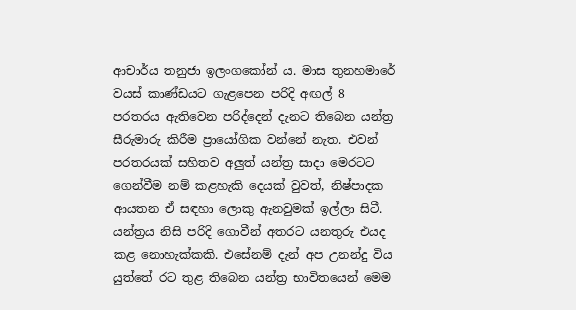ආචාර්ය තනුජා ඉලංගකෝන් ය. මාස තුනහමාරේ වයස් කාණ්ඩයට ගැළපෙන පරිදි අඟල් 8 පරතරය ඇතිවෙන පරිද්දෙන් දැනට තිබෙන යන්ත්‍ර සීරුමාරු කිරීම ප්‍රායෝගික වන්නේ නැත. එවන් පරතරයක් සහිතව අලුත් යන්ත්‍ර සාදා මෙරටට ගෙන්වීම නම් කළහැකි දෙයක් වුවත්, නිෂ්පාදක ආයතන ඒ සඳහා ලොකු ඇනවුමක් ඉල්ලා සිටී. යන්ත්‍රය නිසි පරිදි ගොවීන් අතරට යනතුරු එයද කළ නොහැක්කකි. එසේනම් දැන් අප උනන්දු විය යුත්තේ රට තුළ තිබෙන යන්ත්‍ර භාවිතයෙන් මෙම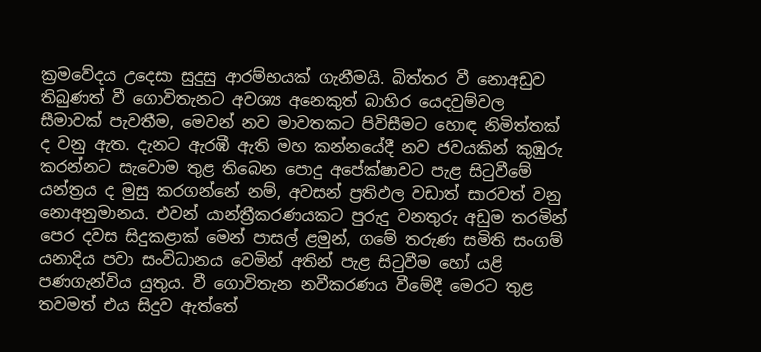ක්‍රමවේදය උදෙසා සුදුසු ආරම්භයක් ගැනීමයි. බිත්තර වී නොඅඩුව තිබුණත් වී ගොවිතැනට අවශ්‍ය අනෙකුත් බාහිර යෙදවුම්වල සීමාවක් පැවතීම, මෙවන් නව මාවතකට පිවිසීමට හොඳ නිමිත්තක් ද වනු ඇත. දැනට ඇරඹී ඇති මහ කන්නයේදී නව ජවයකින් කුඹුරු කරන්නට සැවොම තුළ තිබෙන පොදු අපේක්ෂාවට පැළ සිටුවීමේ යන්ත්‍රය ද මුසු කරගන්නේ නම්, අවසන් ප්‍රතිඵල වඩාත් සාරවත් වනු නොඅනුමානය. එවන් යාන්ත්‍රීකරණයකට පුරුදු වනතුරු අඩුම තරමින් පෙර දවස සිදුකළාක් මෙන් පාසල් ළමුන්, ගමේ තරුණ සමිති සංගම් යනාදිය පවා සංවිධානය වෙමින් අතින් පැළ සිටුවීම හෝ යළි පණගැන්විය යුතුය. වී ගොවිතැන නවීකරණය වීමේදී මෙරට තුළ තවමත් එය සිදුව ඇත්තේ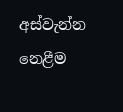අස්වැන්න නෙළීම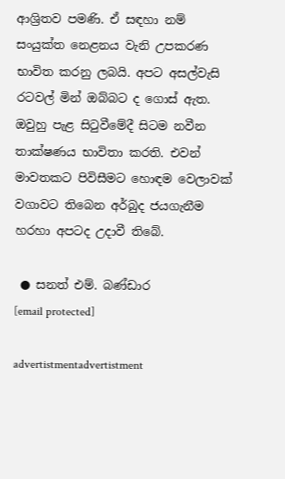ආශ්‍රිතව පමණි. ඒ සඳහා නම් සංයුක්ත නෙළනය වැනි උපකරණ භාවිත කරනු ලබයි. අපට අසල්වැසි රටවල් මින් ඔබ්බට ද ගොස් ඇත. ඔවුහු පැළ සිටුවීමේදී සිටම නවීන තාක්ෂණය භාවිතා කරති. එවන් මාවතකට පිවිසීමට හොඳම වෙලාවක් වගාවට තිබෙන අර්බුද ජයගැනීම හරහා අපටද උදාවී තිබේ.

 ● සනත් එම්. බණ්ඩාර
[email protected]

advertistmentadvertistment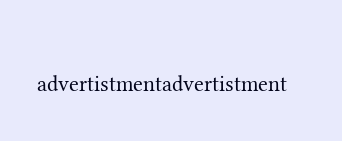advertistmentadvertistment